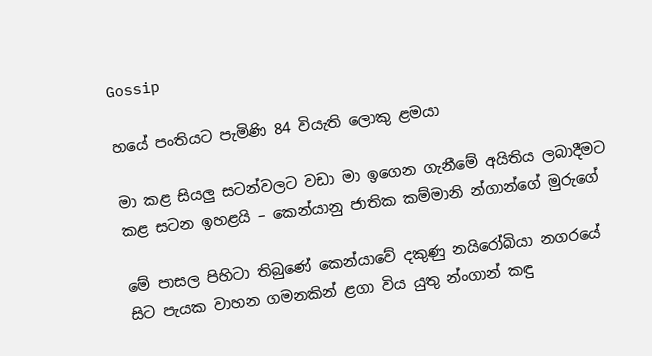Gossip

හයේ පංතියට පැමිණි 84 වියැති ලොකු ළමයා

මා කළ සියලු සටන්වලට වඩා මා ඉගෙන ගැනීමේ අයිතිය ලබාදීමට කළ සටන ඉහළයි – කෙන්යානු ජාතික කම්මානි න්ගාන්ගේ මුරුගේ

මේ පාසල පිහිටා තිබුණේ කෙන්යාවේ දකුණු නයිරෝබියා නගරයේ සිට පැයක වාහන ගමනකින් ළගා විය යුතු න්ංගාන් කඳු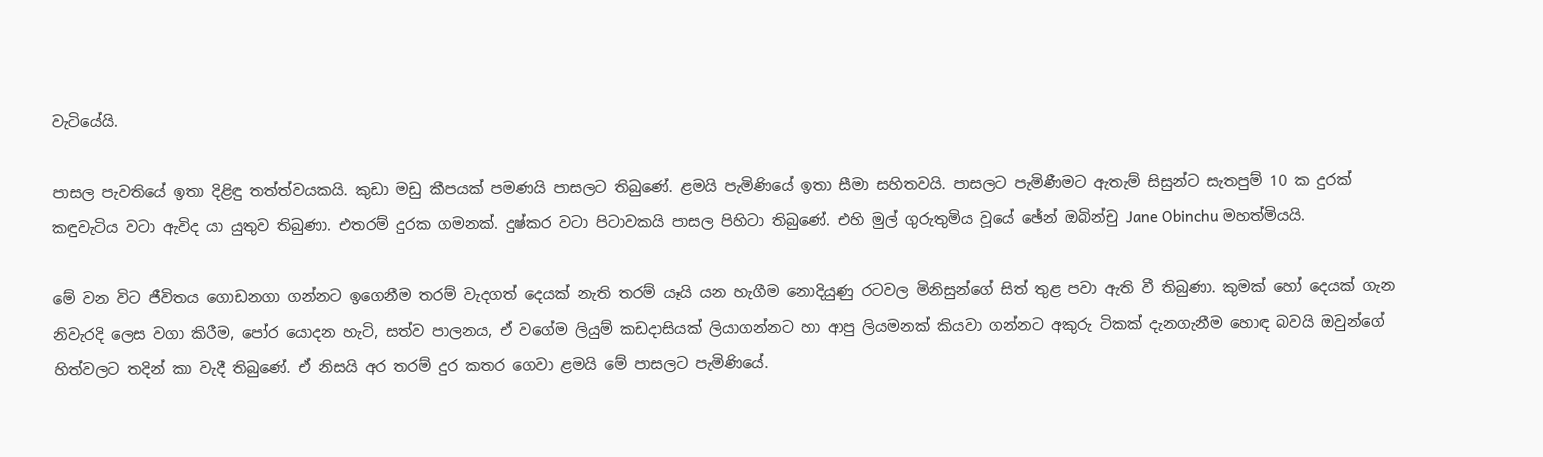වැටියේයි.

පාසල පැවතියේ ඉතා දිළිඳු තත්ත්වයකයි. කුඩා මඩු කීපයක්‌ පමණයි පාසලට තිබුණේ. ළමයි පැමිණියේ ඉතා සීමා සහිතවයි. පාසලට පැමිණීමට ඇතැම් සිසුන්ට සැතපුම් 10 ක දුරක්‌ කඳුවැටිය වටා ඇවිද යා යුතුව තිබුණා. එතරම් දුරක ගමනක්‌. දුෂ්කර වටා පිටාවකයි පාසල පිහිටා තිබුණේ. එහි මුල් ගුරුතුමිය වූයේ ඡේන් ඔබින්චු Jane Obinchu මහත්මියයි.

මේ වන විට ජීවිතය ගොඩනගා ගන්නට ඉගෙනීම තරම් වැදගත් දෙයක්‌ නැති තරම් යෑයි යන හැගීම නොදියුණු රටවල මිනිසුන්ගේ සිත් තුළ පවා ඇති වී තිබුණා. කුමක්‌ හෝ දෙයක්‌ ගැන නිවැරදි ලෙස වගා කිරීම, පෝර යොදන හැටි, සත්ව පාලනය, ඒ වගේම ලියුම් කඩදාසියක්‌ ලියාගන්නට හා ආපු ලියමනක්‌ කියවා ගන්නට අකුරු ටිකක්‌ දැනගැනීම හොඳ බවයි ඔවුන්ගේ හිත්වලට තදින් කා වැදී තිබුණේ. ඒ නිසයි අර තරම් දුර කතර ගෙවා ළමයි මේ පාසලට පැමිණියේ.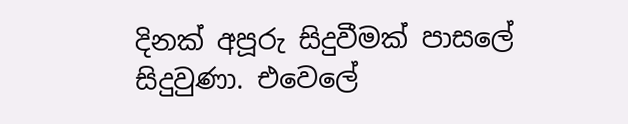දිනක්‌ අපූරු සිදුවීමක්‌ පාසලේ සිදුවුණා. එවෙලේ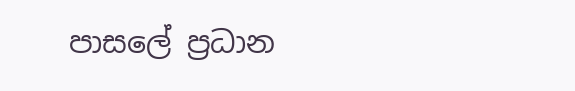පාසලේ ප්‍රධාන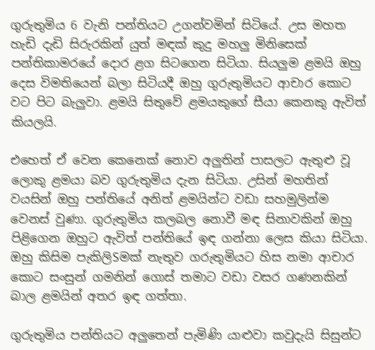ගුරුතුමිය 6 වැනි පන්තියට උගන්වමින් සිටියේ. උස මහත හැඩි දැඩි සිරුරකින් යුත් මඳක්‌ කුදු මහලු මිනිසෙක්‌ පන්තිකාමරයේ දොර ළග සිටගෙන සිටියා. සියලුම ළමයි ඔහු දෙස විමතියෙන් බලා සිටියදී ඔහු ගුරුතුමියට ආචාර කොට වට පිට බැලුවා. ළමයි සිතුවේ ළමයකුගේ සීයා කෙනකු ඇවිත් කියලයි.

එහෙත් ඒ වෙන කෙනෙක්‌ නොව අලුතින් පාසලට ඇතුළු වූ ලොකු ළමයා බව ගුරුතුමිය දැන සිටියා. උසින් මහතින් වයසින් ඔහු පන්තියේ අනිත් ළමයින්ට වඩා සහමුලින්ම වෙනස්‌ වුණා. ගුරුතුමිය කලබල නොවී මඳ සිනාවකින් ඔහු පිළිගෙන ඔහුට ඇවිත් පන්තියේ ඉඳ ගන්නා ලෙස කියා සිටියා. ඔහු කිසිම පැකිලිSමක්‌ නැතුව ගරුතුමියට හිස නමා ආචාර කොට සංසුන් ගමනින් ගොස්‌ තමාට වඩා වසර ගණනකින් බාල ළමයින් අතර ඉඳ ගත්තා.

ගුරුතුමිය පන්තියට අලුතෙන් පැමිණි යාළුවා කවුදැයි සිසුන්ට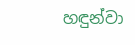හඳුන්වා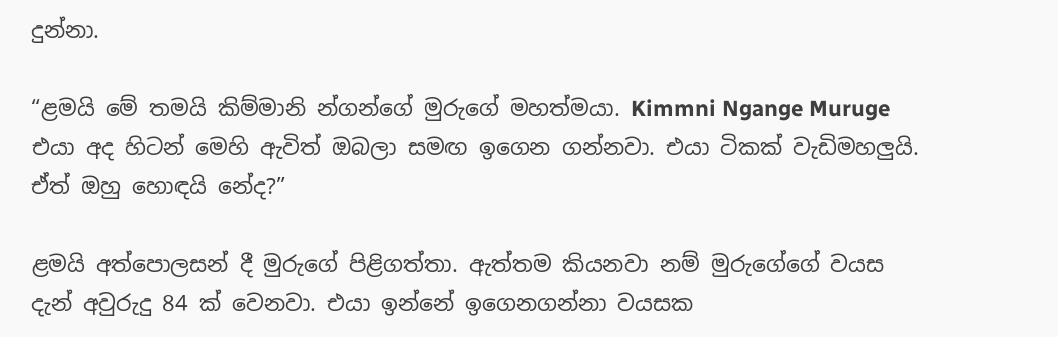දුන්නා.

“ළමයි මේ තමයි කිම්මානි න්ගන්ගේ මුරුගේ මහත්මයා. Kimmni Ngange Muruge එයා අද හිටන් මෙහි ඇවිත් ඔබලා සමඟ ඉගෙන ගන්නවා. එයා ටිකක්‌ වැඩිමහලුයි. ඒත් ඔහු හොඳයි නේද?”

ළමයි අත්පොලසන් දී මුරුගේ පිළිගත්තා. ඇත්තම කියනවා නම් මුරුගේගේ වයස දැන් අවුරුදු 84 ක්‌ වෙනවා. එයා ඉන්නේ ඉගෙනගන්නා වයසක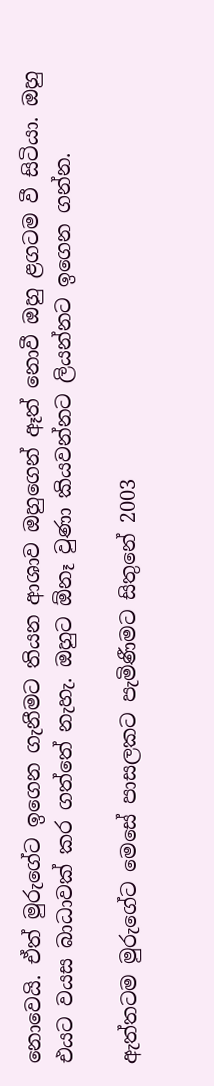නොවෙයි. ඒත් මුරුගේට ඉගෙන ගැනීමට තියන ආශාව ඔහුගෙන් ඈත් නොවී ඔහු ළගටම වී සිටියා. ඔහු එයට වයස බාධාවක්‌ කර ගත්තේ නැහැ. ඔහුට ඕනෑ වුණා කියවන්නට ලියන්නට ඉගෙන ගන්න.

ඇත්තටම මුරුගේට මෙසේ පාසලකට පැමිණීමට සිතුනේ 2003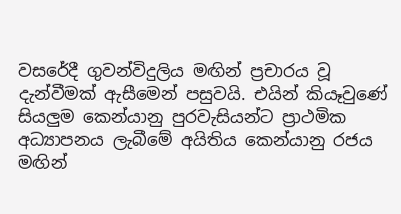වසරේදී ගුවන්විදුලිය මඟින් ප්‍රචාරය වූ දැන්වීමක්‌ ඇසීමෙන් පසුවයි. එයින් කියෑවුණේ සියලුම කෙන්යානු පුරවැසියන්ට ප්‍රාථමික අධ්‍යාපනය ලැබීමේ අයිතිය කෙන්යානු රජය මඟින්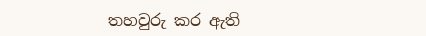තහවුරු කර ඇති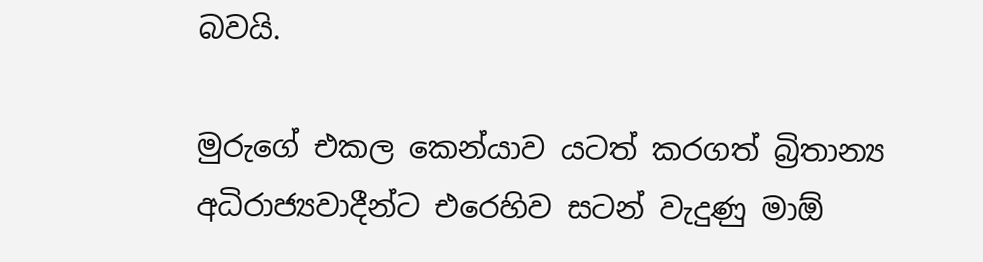බවයි.

මුරුගේ එකල කෙන්යාව යටත් කරගත් බ්‍රිතාන්‍ය අධිරාජ්‍යවාදීන්ට එරෙහිව සටන් වැදුණු මාඕ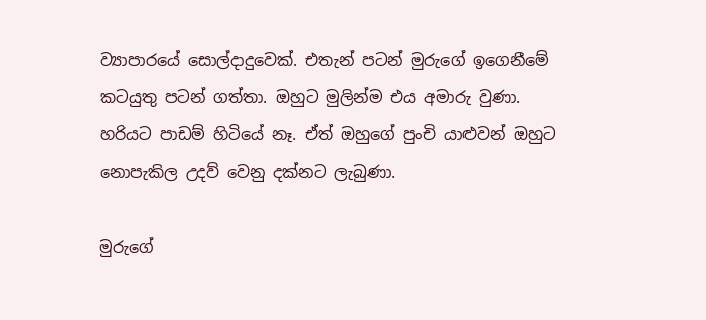ව්‍යාපාරයේ සොල්දාදුවෙක්‌. එතැන් පටන් මුරුගේ ඉගෙනීමේ කටයුතු පටන් ගත්තා. ඔහුට මුලින්ම එය අමාරු වුණා. හරියට පාඩම් හිටියේ නෑ. ඒත් ඔහුගේ පුංචි යාළුවන් ඔහුට නොපැකිල උදව් වෙනු දක්‌නට ලැබුණා.

මුරුගේ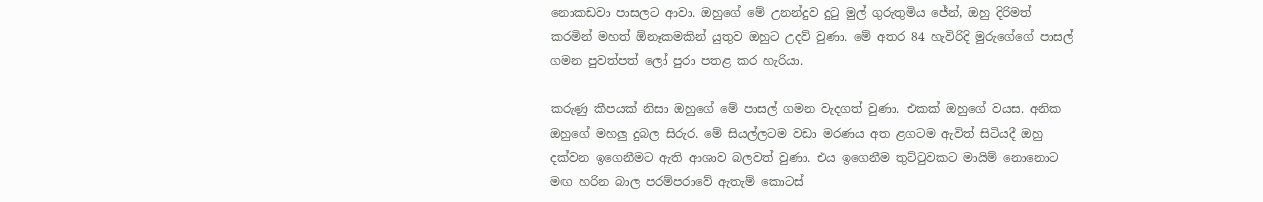නොකඩවා පාසලට ආවා. ඔහුගේ මේ උනන්දුව දුටු මුල් ගුරුතුමිය ජේන්, ඔහු දිරිමත් කරමින් මහත් ඕනෑකමකින් යුතුව ඔහුට උදව් වුණා. මේ අතර 84 හැවිරිදි මුරුගේගේ පාසල් ගමන පුවත්පත් ලෝ පුරා පතළ කර හැරියා.

කරුණු කීපයක්‌ නිසා ඔහුගේ මේ පාසල් ගමන වැදගත් වුණා. එකක්‌ ඔහුගේ වයස. අනික ඔහුගේ මහලු දුබල සිරුර. මේ සියල්ලටම වඩා මරණය අත ළගටම ඇවිත් සිටියදී ඔහු දක්‌වන ඉගෙනීමට ඇති ආශාව බලවත් වුණා. එය ඉගෙනීම තුට්‌ටුවකට මායිම් නොනොට මඟ හරින බාල පරම්පරාවේ ඇතැම් කොටස්‌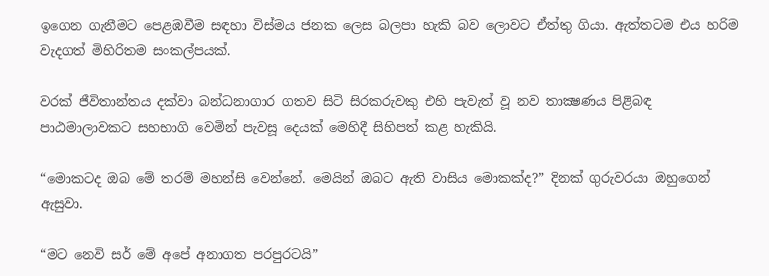ඉගෙන ගැනීමට පෙළඹවීම සඳහා විස්‌මය ජනක ලෙස බලපා හැකි බව ලොවට ඒත්තු ගියා. ඇත්තටම එය හරිම වැදගත් මිහිරිතම සංකල්පයක්‌.

වරක්‌ ජීවිතාන්තය දක්‌වා බන්ධනාගාර ගතව සිටි සිරකරුවකු එහි පැවැත් වූ නව තාක්‍ෂණය පිළිබඳ පාඨමාලාවකට සහභාගි වෙමින් පැවසූ දෙයක්‌ මෙහිදී සිහිපත් කළ හැකියි.

“මොකටද ඔබ මේ තරම් මහන්සි වෙන්නේ. මෙයින් ඔබට ඇති වාසිය මොකක්‌ද?” දිනක්‌ ගුරුවරයා ඔහුගෙන් ඇසුවා.

“මට නෙවි සර් මේ අපේ අනාගත පරපුරටයි”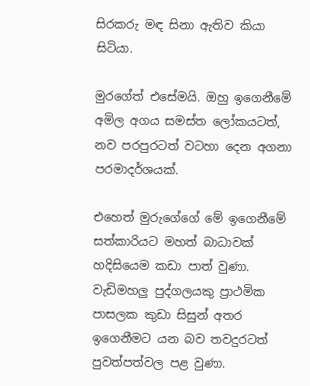සිරකරු මඳ සිනා ඇතිව කියා සිටියා.

මුරගේත් එසේමයි. ඔහු ඉගෙනීමේ අමිල අගය සමස්‌ත ලෝකයටත්, නව පරපුරටත් වටහා දෙන අගනා පරමාදර්ශයක්‌.

එහෙත් මුරුගේගේ මේ ඉගෙනීමේ සත්කාරියට මහත් බාධාවක්‌ හදිසියෙම කඩා පාත් වුණා. වැඩිමහලු පුද්ගලයකු ප්‍රාථමික පාසලක කුඩා සිසුන් අතර ඉගෙනීමට යන බව තවදුරටත් පුවත්පත්වල පළ වුණා.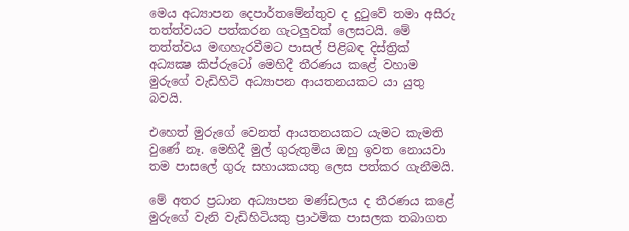මෙය අධ්‍යාපන දෙපාර්තමේන්තුව ද දුටුවේ තමා අසීරු තත්ත්වයට පත්කරන ගැටලුවක්‌ ලෙසටයි. මේ තත්ත්වය මඟහැරවීමට පාසල් පිළිබඳ දිස්‌ත්‍රික්‌ අධ්‍යක්‍ෂ කිප්රුටෝ මෙහිදී තීරණය කළේ වහාම මුරුගේ වැඩිහිටි අධ්‍යාපන ආයතනයකට යා යුතු බවයි.

එහෙත් මුරුගේ වෙනත් ආයතනයකට යැමට කැමති වුණේ නෑ. මෙහිදී මුල් ගුරුතුමිය ඔහු ඉවත නොයවා තම පාසලේ ගුරු සහායකයතු ලෙස පත්කර ගැනීමයි.

මේ අතර ප්‍රධාන අධ්‍යාපන මණ්‌ඩලය ද තීරණය කළේ මුරුගේ වැනි වැඩිහිටියකු ප්‍රාථමික පාසලක තබාගත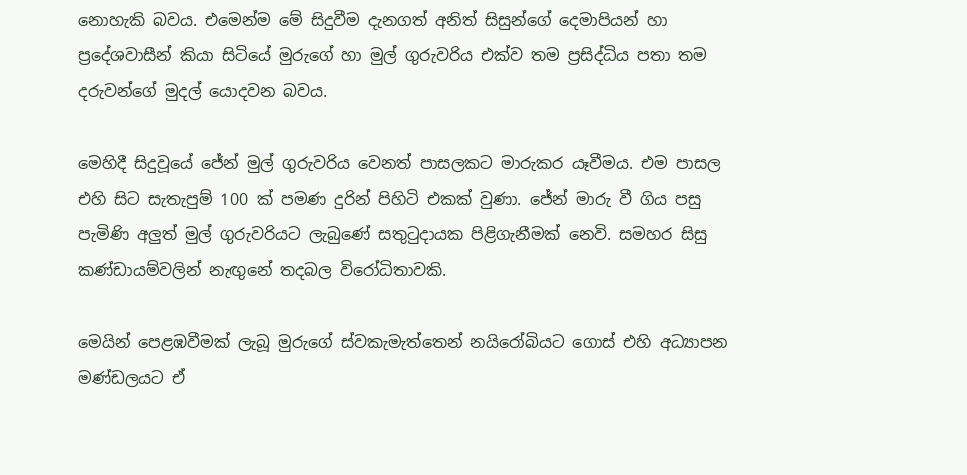නොහැකි බවය. එමෙන්ම මේ සිදුවීම දැනගත් අනිත් සිසුන්ගේ දෙමාපියන් හා ප්‍රදේශවාසීන් කියා සිටියේ මුරුගේ හා මුල් ගුරුවරිය එක්‌ව තම ප්‍රසිද්ධිය පතා තම දරුවන්ගේ මුදල් යොදවන බවය.

මෙහිදී සිදුවූයේ ජේන් මුල් ගුරුවරිය වෙනත් පාසලකට මාරුකර යෑවීමය. එම පාසල එහි සිට සැතැපුම් 100 ක්‌ පමණ දුරින් පිහිටි එකක්‌ වුණා. ජේන් මාරු වී ගිය පසු පැමිණි අලුත් මුල් ගුරුවරියට ලැබුණේ සතුටුදායක පිළිගැනීමක්‌ නෙවි. සමහර සිසු කණ්‌ඩායම්වලින් නැඟුනේ තදබල විරෝධිතාවකි.

මෙයින් පෙළඹවීමක්‌ ලැබූ මුරුගේ ස්‌වකැමැත්තෙන් නයිරෝබියට ගොස්‌ එහි අධ්‍යාපන මණ්‌ඩලයට ඒ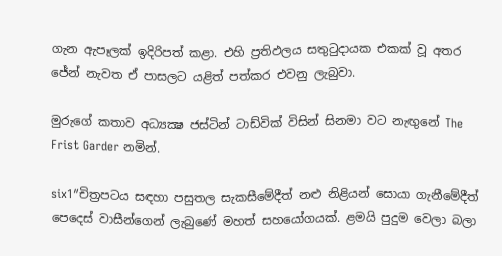ගැන ඇපෑලක්‌ ඉදිරිපත් කළා. එහි ප්‍රතිඵලය සතුටුදායක එකක්‌ වූ අතර ජේන් නැවත ඒ පාසලට යළිත් පත්කර එවනු ලැබුවා.

මුරුගේ කතාව අධ්‍යක්‍ෂ ජස්‌ටින් ටාඩ්වික්‌ විසින් සිනමා වට නැඟුනේ The Frist Garder නමින්.

six1″චිත්‍රපටය සඳහා පසුතල සැකසීමේදීත් නළු නිළියන් සොයා ගැනීමේදීත් පෙදෙස්‌ වාසීන්ගෙන් ලැබුණේ මහත් සහයෝගයක්‌. ළමයි පුදුම වෙලා බලා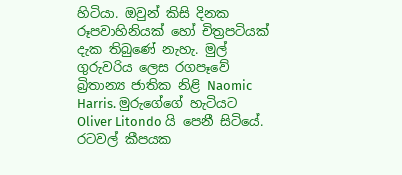හිටියා. ඔවුන් කිසි දිනක රූපවාහිනියක්‌ හෝ චිත්‍රපටියක්‌ දැක තිබුණේ නැහැ. මුල් ගුරුවරිය ලෙස රගපෑවේ බ්‍රිතාන්‍ය ජාතික නිළි Naomic Harris. මුරුගේගේ හැටියට Oliver Litondo යි පෙනී සිටියේ. රටවල් කීපයක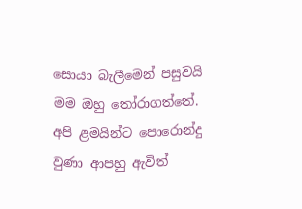සොයා බැලීමෙන් පසුවයි මම ඔහු තෝරාගත්තේ. අපි ළමයින්ට පොරොන්දු වුණා ආපහු ඇවිත්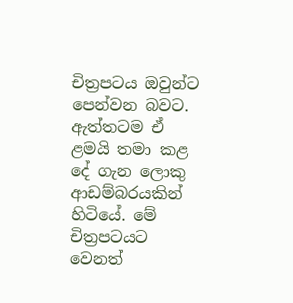චිත්‍රපටය ඔවුන්ට පෙන්වන බවට. ඇත්තටම ඒ ළමයි තමා කළ දේ ගැන ලොකු ආඩම්බරයකින් හිටියේ. මේ චිත්‍රපටයට වෙනත්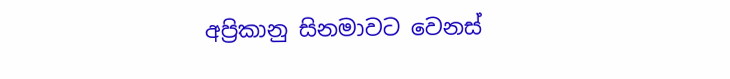අප්‍රිකානු සිනමාවට වෙනස්‌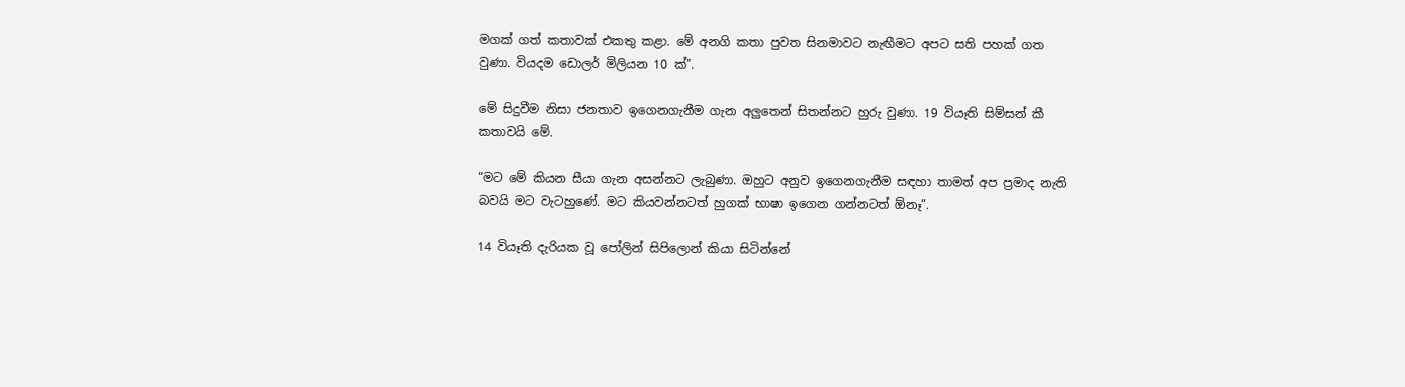මගක්‌ ගත් කතාවක්‌ එකතු කළා. මේ අනගි කතා පුවත සිනමාවට නැඟීමට අපට සති පහක්‌ ගත වුණා. වියදම ඩොලර් මිලියන 10 ක්‌”.

මේ සිදුවීම නිසා ජනතාව ඉගෙනගැනීම ගැන අලුතෙන් සිතන්නට හුරු වුණා. 19 වියෑති සිම්සන් කී කතාවයි මේ.

“මට මේ කියන සීයා ගැන අසන්නට ලැබුණා. ඔහුට අනුව ඉගෙනගැනීම සඳහා තාමත් අප ප්‍රමාද නැති බවයි මට වැටහුණේ. මට කියවන්නටත් හුගක්‌ භාෂා ඉගෙන ගන්නටත් ඕනෑ”.

14 වියෑති දැරියක වූ පෝලින් සිපිලොන් කියා සිටින්නේ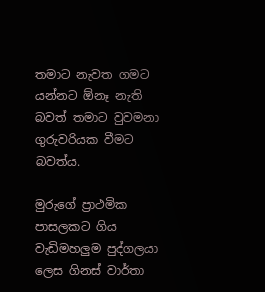තමාට නැවත ගමට යන්නට ඕනෑ නැති බවත් තමාට වුවමනා ගුරුවරියක වීමට බවත්ය.

මුරුගේ ප්‍රාථමික පාසලකට ගිය වැඩිමහලුම පුද්ගලයා ලෙස ගිනස්‌ වාර්තා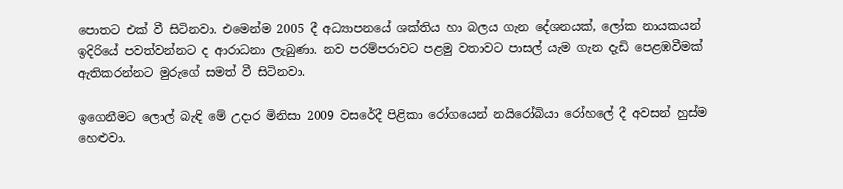පොතට එක්‌ වී සිටිනවා. එමෙන්ම 2005 දී අධ්‍යාපනයේ ශක්‌තිය හා බලය ගැන දේශනයක්‌, ලෝක නායකයන් ඉදිරියේ පවත්වන්නට ද ආරාධනා ලැබුණා. නව පරම්පරාවට පළමු වතාවට පාසල් යැම ගැන දැඩි පෙළඹවීමක්‌ ඇතිකරන්නට මුරුගේ සමත් වී සිටිනවා.

ඉගෙනීමට ලොල් බැඳි මේ උදාර මිනිසා 2009 වසරේදී පිළිකා රෝගයෙන් නයිරෝබියා රෝහලේ දී අවසන් හුස්‌ම හෙළුවා.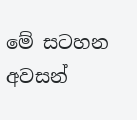මේ සටහන අවසන්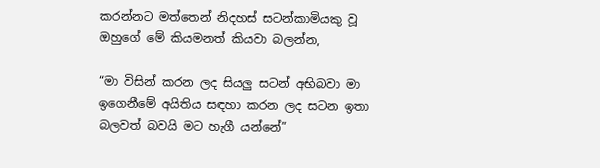කරන්නට මත්තෙන් නිදහස්‌ සටන්කාමියකු වූ ඔහුගේ මේ කියමනත් කියවා බලන්න,

“මා විසින් කරන ලද සියලු සටන් අභිබවා මා ඉගෙනීමේ අයිතිය සඳහා කරන ලද සටන ඉතා බලවත් බවයි මට හැගී යන්නේ”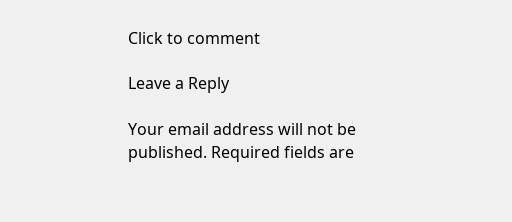Click to comment

Leave a Reply

Your email address will not be published. Required fields are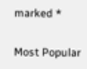marked *

Most Popular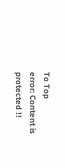To Top
error: Content is protected !!